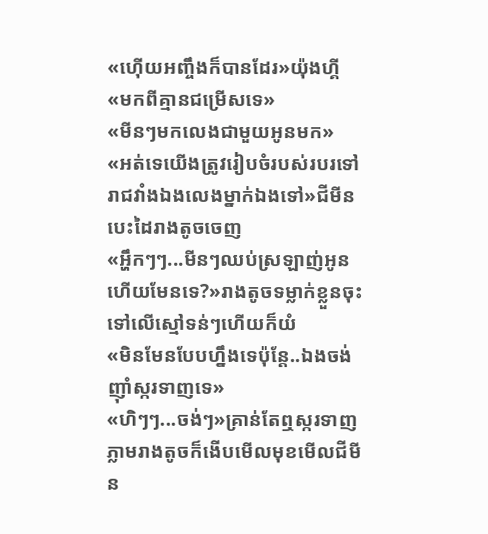«ហេុីយអញ្ចឹងក៏បានដែរ»យ៉ុងហ្គី
«មកពីគ្មានជម្រើសទេ»
«មីនៗមកលេងជាមួយអូនមក»
«អត់ទេយើងត្រូវរៀបចំរបស់របរទៅរាជវាំងឯងលេងម្នាក់ឯងទៅ»ជីមីនបេះដៃរាងតូចចេញ
«អ្ហឹកៗៗ...មីនៗឈប់ស្រឡាញ់អូនហើយមែនទេ?»រាងតូចទម្លាក់ខ្លួនចុះទៅលើស្មៅទន់ៗហើយក៏យំ
«មិនមែនបែបហ្នឹងទេប៉ុន្តែ..ឯងចង់ញ៉ាំស្ករទាញទេ»
«ហិៗៗ...ចង់ៗ»គ្រាន់តែឮស្ករទាញភ្លាមរាងតូចក៏ងើបមើលមុខមេីលជីមីន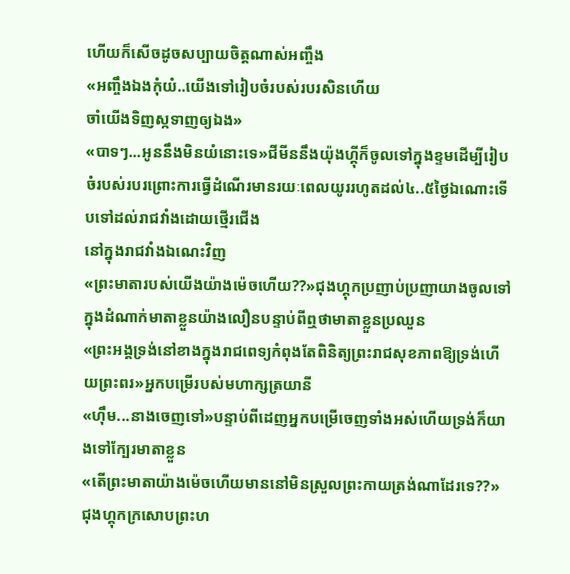ហើយក៏សើចដូចសប្បាយចិត្តណាស់អញ្ចឹង
«អញ្ចឹងឯងកុំយំ..យើងទៅរៀបចំរបស់របរសិនហើយ
ចាំយើងទិញស្កទាញឲ្យឯង»
«បាទៗ...អូននឹងមិនយំនោះទេ»ជីមីននឹងយ៉ុងហ្គុីក៏ចូលទៅក្នុងខ្ទមដើម្បីរៀបចំរបស់របរព្រោះការធ្វើដំណើរមានរយៈពេលយូររហូតដល់៤..៥ថ្ងៃឯណោះទើបទៅដល់រាជវាំងដោយថ្មេីរជើង
នៅក្នុងរាជវាំងឯណេះវិញ
«ព្រះមាតារបស់យើងយ៉ាងម៉េចហើយ??»ជុងហ្គុកប្រញាប់ប្រញាយាងចូលទៅក្នុងដំណាក់មាតាខ្លួនយ៉ាងលឿនបន្ទាប់ពីឮថាមាតាខ្លួនប្រឈួន
«ព្រះអង្គទ្រង់នៅខាងក្នុងរាជពេទ្យកំពុងតែពិនិត្យព្រះរាជសុខភាពឱ្យទ្រង់ហើយព្រះពរ»អ្នកបម្រើរបស់មហាក្សត្រយានី
«ហុឹម...នាងចេញទៅ»បន្ទាប់ពីដេញអ្នកបម្រើចេញទាំងអស់ហើយទ្រង់ក៏យាងទៅក្បែរមាតាខ្លួន
«តើព្រះមាតាយ៉ាងម៉េចហើយមាននៅមិនស្រួលព្រះកាយត្រង់ណាដែរទេ??»ជុងហ្គុកក្រសោបព្រះហ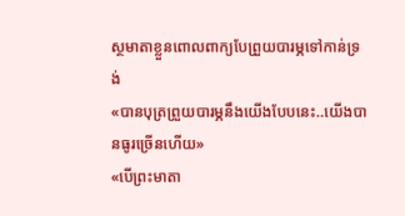ស្ថមាតាខ្លួនពោលពាក្យបែព្រួយបារម្ភទៅកាន់ទ្រង់
«បានបុត្រព្រួយបារម្ភនឹងយើងបែបនេះ..យើងបានធូរច្រើនហើយ»
«បើព្រះមាតា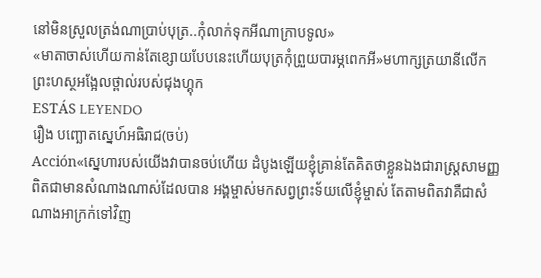នៅមិនស្រួលត្រង់ណាប្រាប់បុត្រ..កុំលាក់ទុកអីណាក្រាបទូល»
«មាតាចាស់ហើយកាន់តែខ្សោយបែបនេះហើយបុត្រកុំព្រួយបារម្ភពេកអី»មហាក្សត្រយានីលេីកព្រះហស្ថអង្អែលថ្ពាល់របស់ជុងហ្គុក
ESTÁS LEYENDO
រឿង បញ្ឆោតស្នេហ៍អធិរាជ(ចប់)
Acción«ស្នេហារបស់យើងវាបានចប់ហើយ ដំបូងឡើយខ្ញុំគ្រាន់តែគិតថាខ្លួនឯងជារាស្រ្តសាមញ្ញពិតជាមានសំណាងណាស់ដែលបាន អង្គម្ចាស់មកសព្វព្រះទ័យលើខ្ញុំម្ចាស់ តែតាមពិតវាគឺជាសំណាងអាក្រក់ទៅវិញ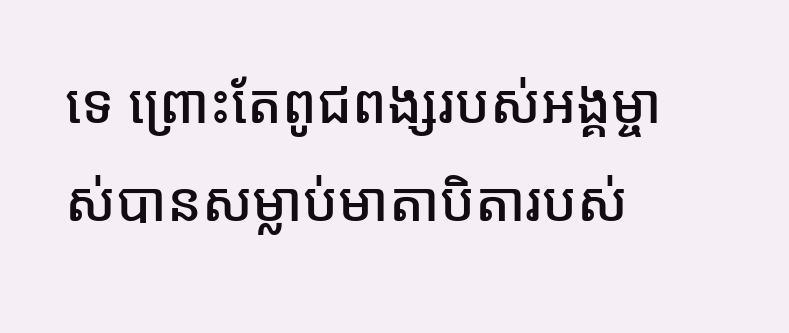ទេ ព្រោះតែពូជពង្សរបស់អង្គម្ចាស់បានសម្លាប់មាតាបិតារបស់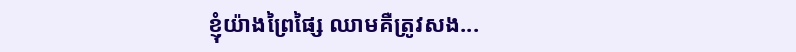ខ្ញុំយ៉ាងព្រៃផ្សៃ ឈាមគឺត្រូវសង...